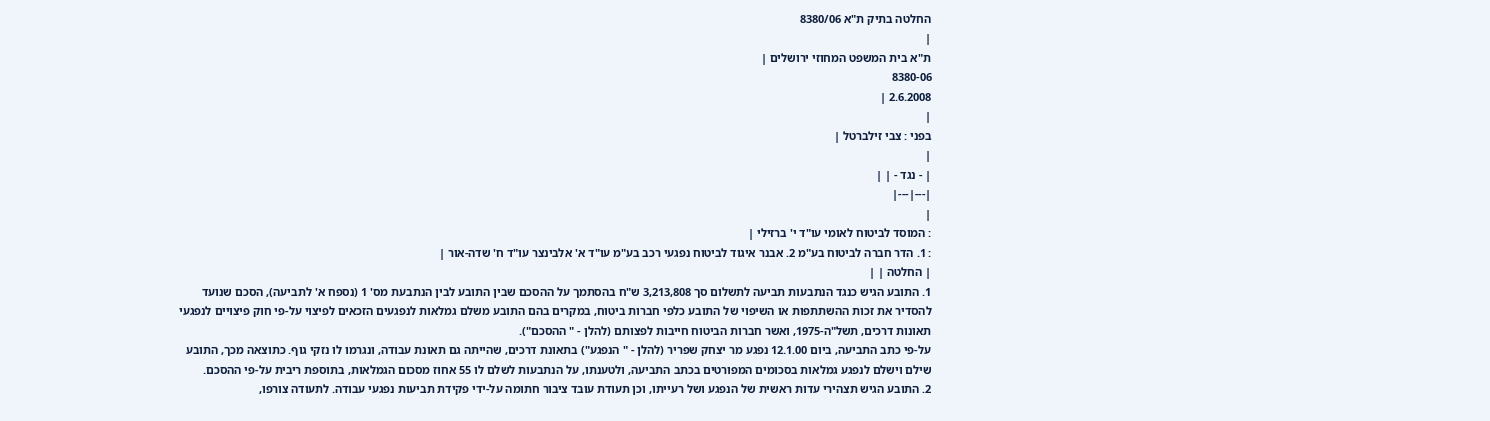החלטה בתיק ת"א 8380/06
|
ת"א בית המשפט המחוזי ירושלים |
8380-06
2.6.2008 |
|
בפני : צבי זילברטל |
|
| - נגד - | |
|---|---|
|
: המוסד לביטוח לאומי עו"ד י' ברזילי |
: 1. הדר חברה לביטוח בע"מ 2. אבנר איגוד לביטוח נפגעי רכב בע"מ עו"ד א' אלבינצר עו"ד ח' שדה-אור |
| החלטה | |
1. התובע הגיש כנגד הנתבעות תביעה לתשלום סך 3,213,808 ש"ח בהסתמך על ההסכם שבין התובע לבין הנתבעת מס' 1 (נספח א' לתביעה), הסכם שנועד להסדיר את זכות ההשתתפות או השיפוי של התובע כלפי חברות ביטוח, במקרים בהם התובע משלם גמלאות לנפגעים הזכאים לפיצוי על-פי חוק פיצויים לנפגעי תאונות דרכים, תשל"ה-1975, ואשר חברות הביטוח חייבות לפצותם (להלן - " ההסכם").
על-פי כתב התביעה, ביום 12.1.00 נפגע מר יצחק שפריר (להלן - " הנפגע") בתאונת דרכים, שהייתה גם תאונת עבודה, ונגרמו לו נזקי גוף. כתוצאה מכך, התובע שילם וישלם לנפגע גמלאות בסכומים המפורטים בכתב התביעה, ולטענתו, על הנתבעות לשלם לו 55 אחוז מסכום הגמלאות, בתוספת ריבית על-פי ההסכם.
2. התובע הגיש תצהירי עדות ראשית של הנפגע ושל רעייתו, וכן תעודת עובד ציבור חתומה על-ידי פקידת תביעות נפגעי עבודה. לתעודה צורפו,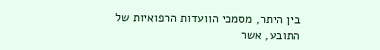בין היתר, מסמכי הוועדות הרפואיות של התובע, אשר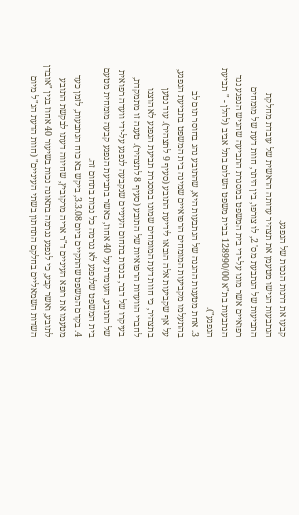קבעו את דרגות הנכות של הנפגע.
הנתבעות הגישו מטעמן את תצהיר עדותה הראשית של עובדת מחלקת התביעות של הנתבעת מס' 2, לו צורפו, בין היתר, חוות דעת של מומחים רפואיים אשר מונו על-ידי בית המשפט במסגרת התביעה שהגיש הנפגע נגד הנתבעות בת"א 128990/00 בבית משפט השלום בתל אביב (להלן - " תביעת הנפגע").
3. אחת מטענות ההגנה של הנתבעות היא, שהתובע נהג בחוסר תום לב בהתעלמו מקביעות המומחים הרפואיים שמינה בית המשפט בתביעת הנפגע, על אף שקביעות אלה הובאו לידיעת התובע (סעיף 9 לתצהיר). עוד נטען בתצהיר, כי חוות דעת המומחים שמונו במסגרת תביעת הנפגע לא הוצגו לחברי הוועדות הרפואיות של התובע (סעיף 8 לתצהיר). טענה זו מתמקדת, בעיקרו של דבר, בנכות בתחום העיניים שנקבעה לנפגע על-ידי וועדה רפואית של התובע, העומדת על 40 אחוז, כאשר בתביעת הנפגע קבעה מומחית מטעם בית המשפט שלנפגע לא נגרמה כל נכות בתחום זה.
4. בקדם המשפט שהתקיים ביום 3.3.08, ביקש בא כוח הנתבעות, לזמן כעד מטעמו את רופא העיניים ד"ר אריה מרקוביץ, שחיווה דעתו לבקשת התובע לתובע, ואשר קבע, כי לנפגע נגרמה בתאונה נכות בשיעור 40 אחוז בגין "אובדן השדות השמאליים בחלקם התחתון בשתי העיניים" (חוות הדעת הנ"ל מיום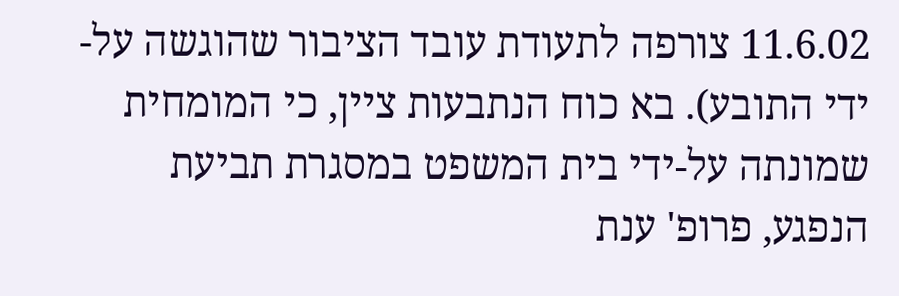11.6.02 צורפה לתעודת עובד הציבור שהוגשה על-ידי התובע). בא כוח הנתבעות ציין, כי המומחית שמונתה על-ידי בית המשפט במסגרת תביעת הנפגע, פרופ' ענת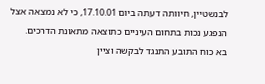לבנשטיין, חיוותה דעתה ביום 17.10.01, כי לא נמצאה אצל הנפגע נכות בתחום העיניים כתוצאה מתאונת הדרכים.
בא כוח התובע התנגד לבקשה וציין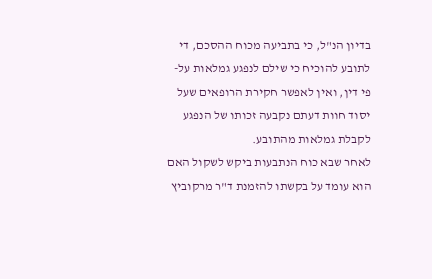בדיון הנ"ל, כי בתביעה מכוח ההסכם, די לתובע להוכיח כי שילם לנפגע גמלאות על-פי דין, ואין לאפשר חקירת הרופאים שעל יסוד חוות דעתם נקבעה זכותו של הנפגע לקבלת גמלאות מהתובע.
לאחר שבא כוח הנתבעות ביקש לשקול האם הוא עומד על בקשתו להזמנת ד"ר מרקוביץ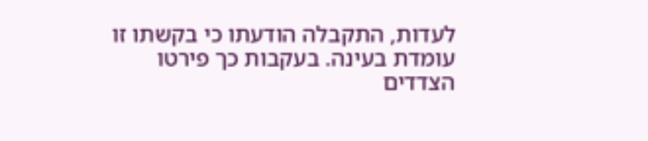לעדות, התקבלה הודעתו כי בקשתו זו עומדת בעינה. בעקבות כך פירטו הצדדים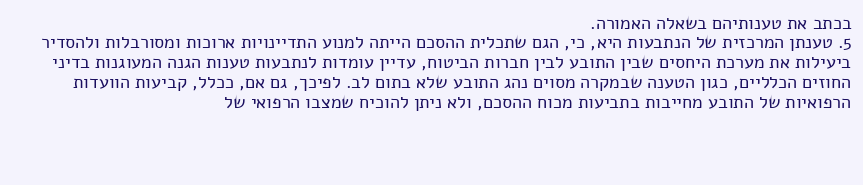בכתב את טענותיהם בשאלה האמורה.
5. טענתן המרכזית של הנתבעות היא, כי, הגם שתכלית ההסכם הייתה למנוע התדיינויות ארוכות ומסורבלות ולהסדיר ביעילות את מערכת היחסים שבין התובע לבין חברות הביטוח, עדיין עומדות לנתבעות טענות הגנה המעוגנות בדיני החוזים הכלליים, כגון הטענה שבמקרה מסוים נהג התובע שלא בתום לב. לפיכך, גם אם, ככלל, קביעות הוועדות הרפואיות של התובע מחייבות בתביעות מכוח ההסכם, ולא ניתן להוכיח שמצבו הרפואי של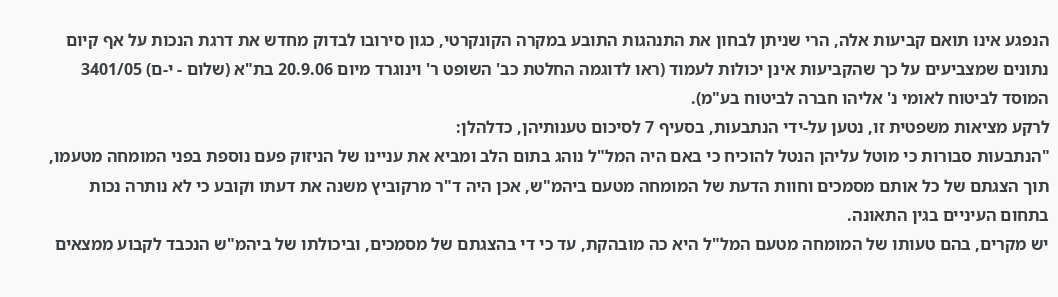הנפגע אינו תואם קביעות אלה, הרי שניתן לבחון את התנהגות התובע במקרה הקונקרטי, כגון סירובו לבדוק מחדש את דרגת הנכות על אף קיום נתונים שמצביעים על כך שהקביעות אינן יכולות לעמוד (ראו לדוגמה החלטת כב' השופט ר' וינוגרד מיום 20.9.06 בת"א (שלום - י-ם) 3401/05 המוסד לביטוח לאומי נ' אליהו חברה לביטוח בע"מ).
לרקע מציאות משפטית זו, נטען על-ידי הנתבעות, בסעיף 7 לסיכום טענותיהן, כדלהלן:
"הנתבעות סבורות כי מוטל עליהן הנטל להוכיח כי באם היה המל"ל נוהג בתום הלב ומביא את עניינו של הניזוק פעם נוספת בפני המומחה מטעמו, תוך הצגתם של כל אותם מסמכים וחוות הדעת של המומחה מטעם ביהמ"ש, אכן היה ד"ר מרקוביץ משנה את דעתו וקובע כי לא נותרה נכות בתחום העיניים בגין התאונה.
יש מקרים, בהם טעותו של המומחה מטעם המל"ל היא כה מובהקת, עד כי די בהצגתם של מסמכים, וביכולתו של ביהמ"ש הנכבד לקבוע ממצאים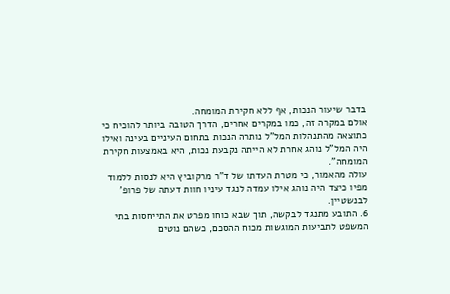בדבר שיעור הנכות, אף ללא חקירת המומחה.
אולם במקרה זה, כמו במקרים אחרים, הדרך הטובה ביותר להוכיח כי כתוצאה מהתנהלות המל"ל נותרה הנכות בתחום העיניים בעינה ואילו היה המל"ל נוהג אחרת לא הייתה נקבעת נכות, היא באמצעות חקירת המומחה".
עולה מהאמור, כי מטרת העדתו של ד"ר מרקוביץ היא לנסות ללמוד מפיו כיצד היה נוהג אילו עמדה לנגד עיניו חוות דעתה של פרופ' לבנשטיין.
6. התובע מתנגד לבקשה, תוך שבא כוחו מפרט את התייחסות בתי המשפט לתביעות המוגשות מכוח ההסכם, כשהם נוטים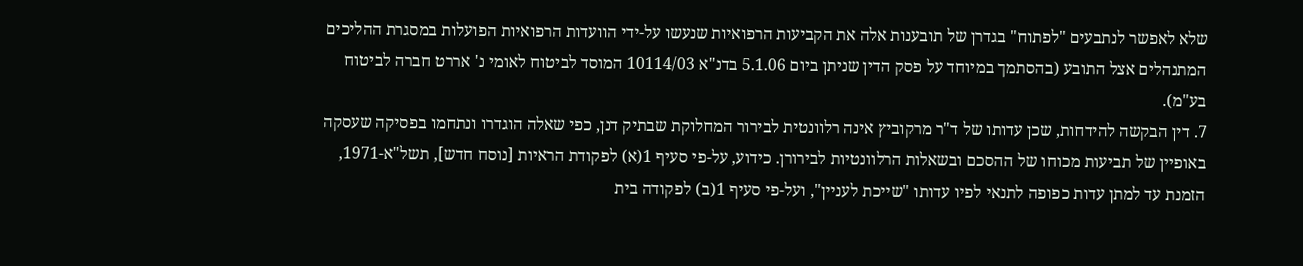שלא לאפשר לנתבעים "לפתוח" בגדרן של תובענות אלה את הקביעות הרפואיות שנעשו על-ידי הוועדות הרפואיות הפועלות במסגרת ההליכים המתנהלים אצל התובע (בהסתמך במיוחד על פסק הדין שניתן ביום 5.1.06 בדנ"א 10114/03 המוסד לביטוח לאומי נ' אררט חברה לביטוח בע"מ).
7. דין הבקשה להידחות, שכן עדותו של ד"ר מרקוביץ אינה רלוונטית לבירור המחלוקת שבתיק דנן, כפי שאלה הוגדרו ונתחמו בפסיקה שעסקה באופיין של תביעות מכוחו של ההסכם ובשאלות הרלוונטיות לבירורן. כידוע, על-פי סעיף 1(א) לפקודת הראיות [נוסח חדש], תשל"א-1971, הזמנת עד למתן עדות כפופה לתנאי לפיו עדותו "שייכת לעניין", ועל-פי סעיף 1(ב) לפקודה בית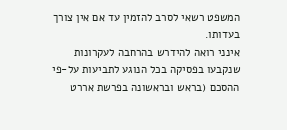המשפט רשאי לסרב להזמין עד אם אין צורך בעדותו.
אינני רואה להידרש בהרחבה לעקרונות שנקבעו בפסיקה בכל הנוגע לתביעות על-פי ההסכם (בראש ובראשונה בפרשת אררט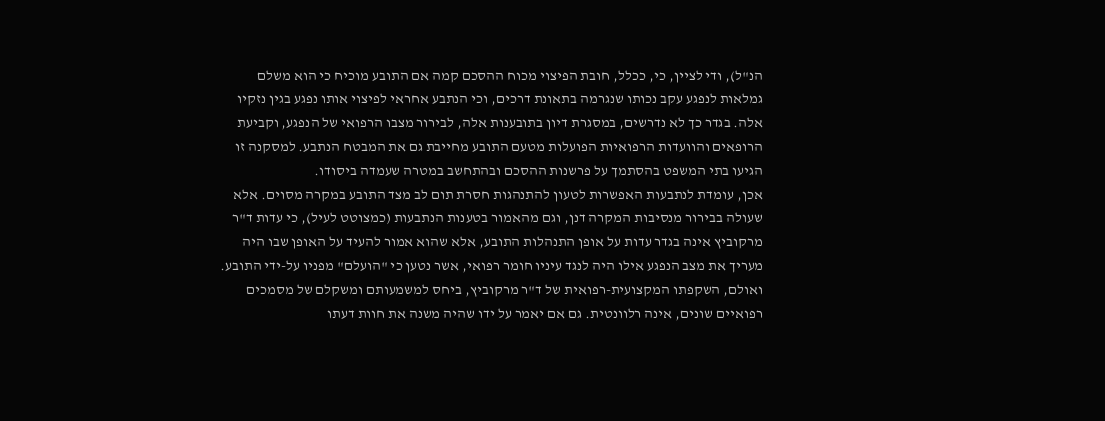הנ"ל), ודי לציין, כי, ככלל, חובת הפיצוי מכוח ההסכם קמה אם התובע מוכיח כי הוא משלם גמלאות לנפגע עקב נכותו שנגרמה בתאונת דרכים, וכי הנתבע אחראי לפיצוי אותו נפגע בגין נזקיו אלה. בגדר כך לא נדרשים, במסגרת דיון בתובענות אלה, לבירור מצבו הרפואי של הנפגע, וקביעת הרופאים והוועדות הרפואיות הפועלות מטעם התובע מחייבת גם את המבטח הנתבע. למסקנה זו הגיעו בתי המשפט בהסתמך על פרשנות ההסכם ובהתחשב במטרה שעמדה ביסודו.
אכן, עומדת לנתבעות האפשרות לטעון להתנהגות חסרת תום לב מצד התובע במקרה מסוים. אלא שעולה בבירור מנסיבות המקרה דנן, וגם מהאמור בטענות הנתבעות (כמצוטט לעיל), כי עדות ד"ר מרקוביץ אינה בגדר עדות על אופן התנהלות התובע, אלא שהוא אמור להעיד על האופן שבו היה מעריך את מצב הנפגע אילו היה לנגד עיניו חומר רפואי, אשר נטען כי "הועלם" מפניו על-ידי התובע.
ואולם, השקפתו המקצועית-רפואית של ד"ר מרקוביץ, ביחס למשמעותם ומשקלם של מסמכים רפואיים שונים, אינה רלוונטית. גם אם יאמר על ידו שהיה משנה את חוות דעתו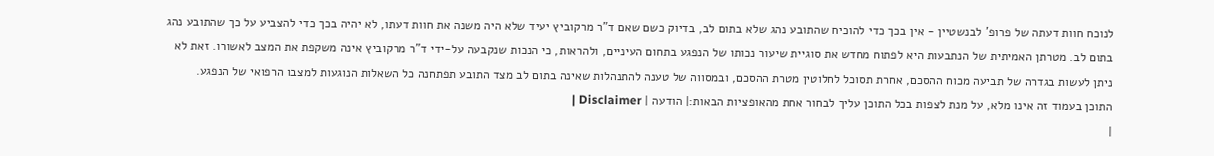לנוכח חוות דעתה של פרופ' לבנשטיין - אין בכך כדי להוכיח שהתובע נהג שלא בתום לב, בדיוק כשם שאם ד"ר מרקוביץ יעיד שלא היה משנה את חוות דעתו, לא יהיה בכך כדי להצביע על כך שהתובע נהג בתום לב. מטרתן האמיתית של הנתבעות היא לפתוח מחדש את סוגיית שיעור נכותו של הנפגע בתחום העיניים, ולהראות, כי הנכות שנקבעה על-ידי ד"ר מרקוביץ אינה משקפת את המצב לאשורו. זאת לא ניתן לעשות בגדרה של תביעה מכוח ההסכם, אחרת תסוכל לחלוטין מטרת ההסכם, ובמסווה של טענה להתנהלות שאינה בתום לב מצד התובע תפתחנה כל השאלות הנוגעות למצבו הרפואי של הנפגע.
התוכן בעמוד זה אינו מלא, על מנת לצפות בכל התוכן עליך לבחור אחת מהאופציות הבאות:| הודעה | Disclaimer |
|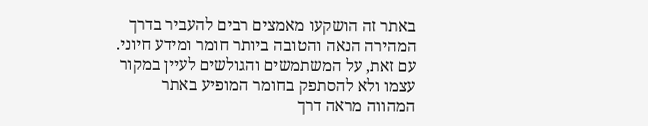באתר זה הושקעו מאמצים רבים להעביר בדרך המהירה הנאה והטובה ביותר חומר ומידע חיוני. עם זאת, על המשתמשים והגולשים לעיין במקור עצמו ולא להסתפק בחומר המופיע באתר המהווה מראה דרך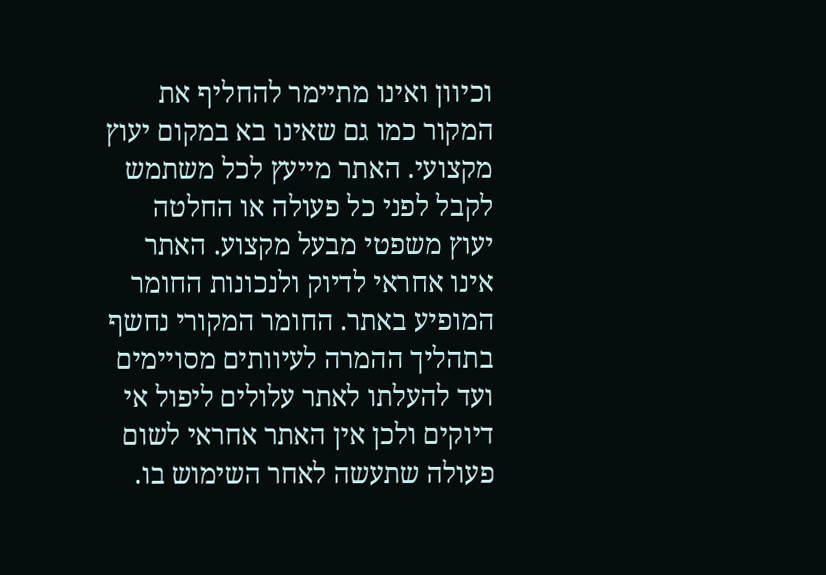וכיוון ואינו מתיימר להחליף את המקור כמו גם שאינו בא במקום יעוץ מקצועי. האתר מייעץ לכל משתמש לקבל לפני כל פעולה או החלטה יעוץ משפטי מבעל מקצוע. האתר אינו אחראי לדיוק ולנכונות החומר המופיע באתר. החומר המקורי נחשף בתהליך ההמרה לעיוותים מסויימים ועד להעלתו לאתר עלולים ליפול אי דיוקים ולכן אין האתר אחראי לשום פעולה שתעשה לאחר השימוש בו.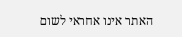האתר אינו אחראי לשום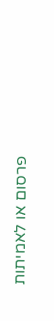פרסום או לאמיתות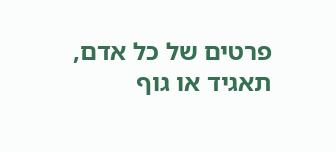פרטים של כל אדם, תאגיד או גוף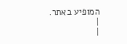המופיע באתר. |
|